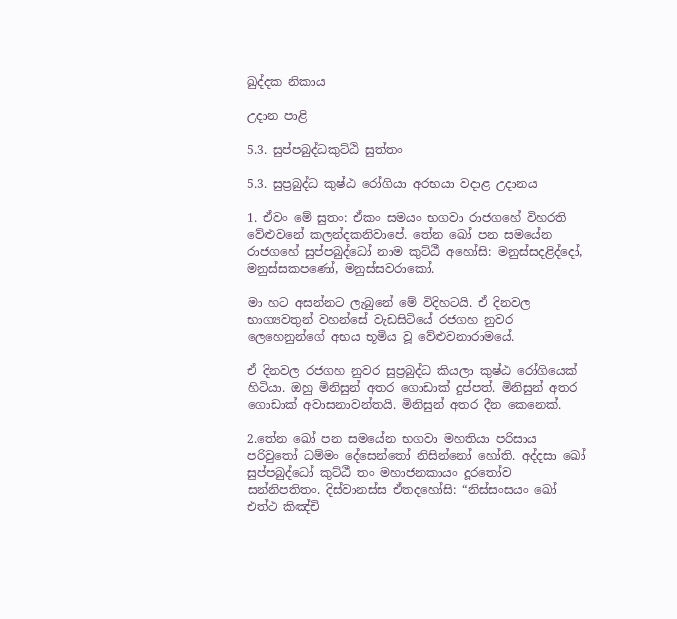ඛුද්දක නිකාය

උදාන පාළි

5.3. සුප්පබුද්ධකුට්ඨි සුත්තං

5.3. සුප්‍රබුද්ධ කුෂ්ඨ රෝගියා අරභයා වදාළ උදානය

1. ඒවං මේ සුතං: ඒකං සමයං භගවා රාජගහේ විහරති වේළුවනේ කලන්දකනිවාපේ. තේන ඛෝ පන සමයේන රාජගහේ සුප්පබුද්ධෝ නාම කුට්ඨී අහෝසි: මනුස්සදළිද්දෝ, මනුස්සකපණෝ, මනුස්සවරාකෝ.

මා හට අසන්නට ලැබුනේ මේ විදිහටයි. ඒ දිනවල භාග්‍යවතුන් වහන්සේ වැඩසිටියේ රජගහ නුවර ලෙහෙනුන්ගේ අභය භූමිය වූ වේළුවනාරාමයේ.

ඒ දිනවල රජගහ නුවර සුප්‍රබුද්ධ කියලා කුෂ්ඨ රෝගියෙක් හිටියා. ඔහු මිනිසුන් අතර ගොඩාක් දුප්පත්. මිනිසුන් අතර ගොඩාක් අවාසනාවන්තයි. මිනිසුන් අතර දීන කෙනෙක්.

2.තේන ඛෝ පන සමයේන භගවා මහතියා පරිසාය පරිවුතෝ ධම්මං දේසෙන්තෝ නිසින්නෝ හෝති. අද්දසා ඛෝ සුප්පබුද්ධෝ කුට්ඨී තං මහාජනකායං දූරතෝව සන්නිපතිතං. දිස්වානස්ස ඒතදහෝසි: “නිස්සංසයං ඛෝ එත්ථ කිඤ්චි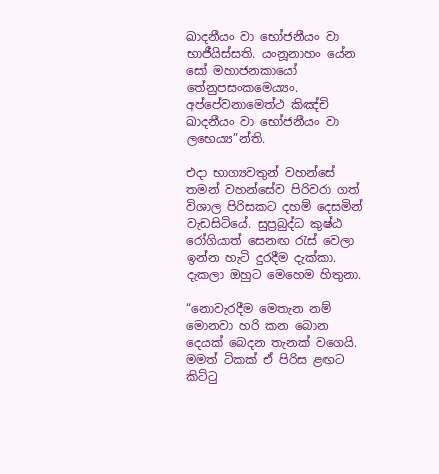ඛාදනීයං වා භෝජනීයං වා භාජීයිස්සති. යංනූනාහං යේන සෝ මහාජනකායෝ තේනුපසංකමෙය්‍යං. අප්පේවනාමෙත්ථ කිඤ්චි ඛාදනීයං වා භෝජනීයං වා ලභෙය්‍ය”න්ති.

එදා භාග්‍යවතුන් වහන්සේ තමන් වහන්සේව පිරිවරා ගත් විශාල පිරිසකට දහම් දෙසමින් වැඩසිටියේ. සුප්‍රබුද්ධ කුෂ්ඨ රෝගියාත් සෙනඟ රැස් වෙලා ඉන්න හැටි දුරදීම දැක්කා. දැකලා ඔහුට මෙහෙම හිතුනා.

“නොවැරදීම මෙතැන නම් මොනවා හරි කන බොන දෙයක් බෙදන තැනක් වගෙයි. මමත් ටිකක් ඒ පිරිස ළඟට කිට්ටු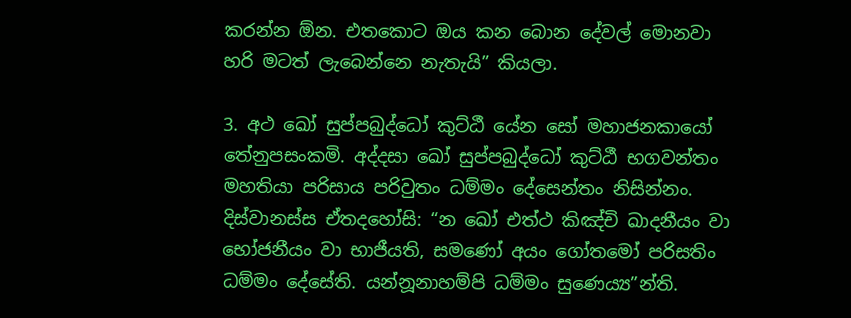කරන්න ඕන. එතකොට ඔය කන බොන දේවල් මොනවා හරි මටත් ලැබෙන්නෙ නැතැයි” කියලා.

3. අථ ඛෝ සුප්පබුද්ධෝ කුට්ඨී යේන සෝ මහාජනකායෝ තේනුපසංකමි. අද්දසා ඛෝ සුප්පබුද්ධෝ කුට්ඨී භගවන්තං මහතියා පරිසාය පරිවුතං ධම්මං දේසෙන්තං නිසින්නං. දිස්වානස්ස ඒතදහෝසි: “න ඛෝ එත්ථ කිඤ්චි ඛාදනීයං වා භෝජනීයං වා භාජීයති, සමණෝ අයං ගෝතමෝ පරිසතිං ධම්මං දේසේති. යන්නූනාහම්පි ධම්මං සුණෙය්‍ය”න්ති.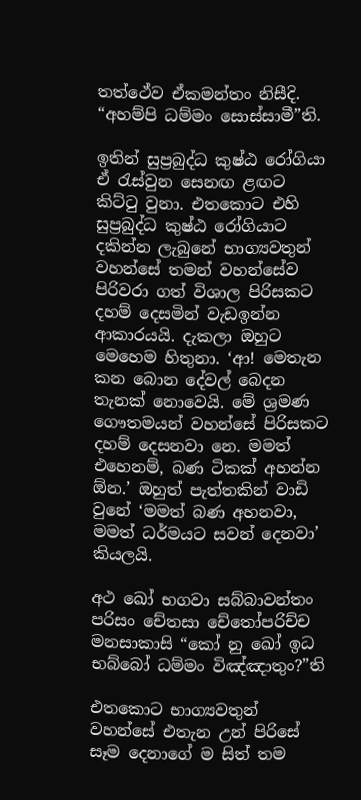තත්ථේව ඒකමන්තං නිසීදි. “අහම්පි ධම්මං සොස්සාමී”ති.

ඉතින් සුප්‍රබුද්ධ කුෂ්ඨ රෝගියා ඒ රැස්වුන සෙනඟ ළඟට කිට්ටු වුනා. එතකොට එහි සුප්‍රබුද්ධ කුෂ්ඨ රෝගියාට දකින්න ලැබුනේ භාග්‍යවතුන් වහන්සේ තමන් වහන්සේව පිරිවරා ගත් විශාල පිරිසකට දහම් දෙසමින් වැඩඉන්න ආකාරයයි. දැකලා ඔහුට මෙහෙම හිතුනා. ‘ආ! මෙතැන කන බොන දේවල් බෙදන තැනක් නොවෙයි. මේ ශ්‍රමණ ගෞතමයන් වහන්සේ පිරිසකට දහම් දෙසනවා නෙ. මමත් එහෙනම්, බණ ටිකක් අහන්න ඕන.’ ඔහුත් පැත්තකින් වාඩි වුනේ ‘මමත් බණ අහනවා, මමත් ධර්මයට සවන් දෙනවා’ කියලයි.

අථ ඛෝ භගවා සබ්බාවන්තං පරිසං චේතසා චේතෝපරිච්ච මනසාකාසි “කෝ නු ඛෝ ඉධ භබ්බෝ ධම්මං විඤ්ඤාතුං?”ති

එතකොට භාග්‍යවතුන් වහන්සේ එතැන උන් පිරිසේ සෑම දෙනාගේ ම සිත් තම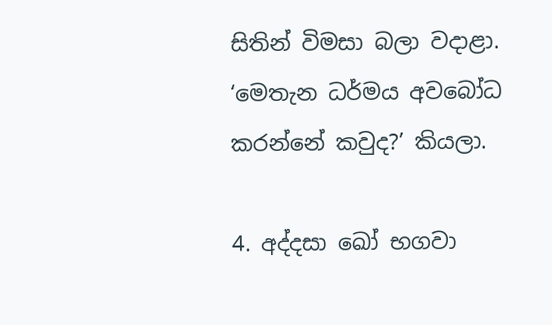සිතින් විමසා බලා වදාළා. ‘මෙතැන ධර්මය අවබෝධ කරන්නේ කවුද?’ කියලා.

4. අද්දසා ඛෝ භගවා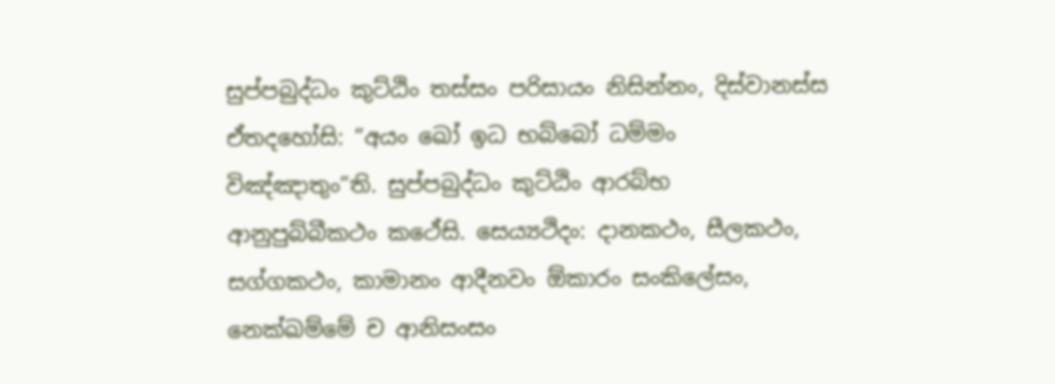සුප්පබුද්ධං කුට්ඨිං තස්සං පරිසායං නිසින්නං, දිස්වානස්ස ඒතදහෝසි: “අයං ඛෝ ඉධ භබ්බෝ ධම්මං විඤ්ඤාතුං”ති. සුප්පබුද්ධං කුට්ඨිං ආරබ්භ ආනුපුබ්බීකථං කථේසි. සෙය්‍යථිදං: දානකථං, සීලකථං, සග්ගකථං, කාමානං ආදීනවං ඕකාරං සංකිලේසං, නෙක්ඛම්මේ ච ආනිසංසං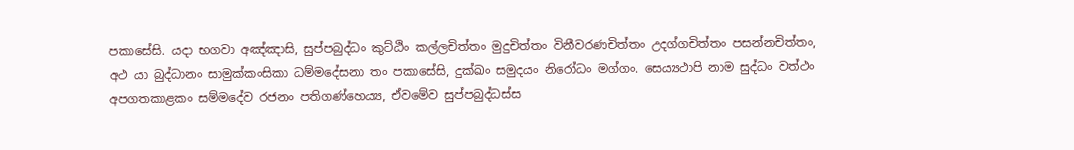පකාසේසි. යදා භගවා අඤ්ඤාසි, සුප්පබුද්ධං කුට්ඨිං කල්ලචිත්තං මුදුචිත්තං විනීවරණචිත්තං උදග්ගචිත්තං පසන්නචිත්තං, අථ යා බුද්ධානං සාමුක්කංසිකා ධම්මදේසනා තං පකාසේසි, දුක්ඛං සමුදයං නිරෝධං මග්ගං. සෙය්‍යථාපි නාම සුද්ධං වත්ථං අපගතකාළකං සම්මදේව රජනං පතිගණ්හෙය්‍ය, ඒවමේව සුප්පබුද්ධස්ස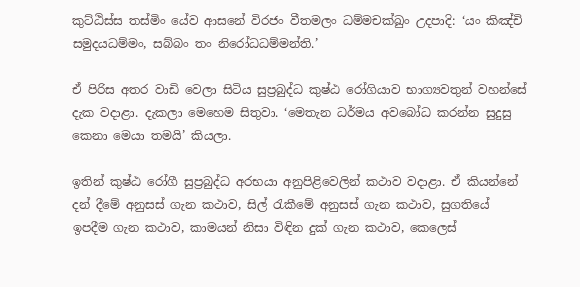කුට්ඨිස්ස තස්මිං යේව ආසනේ විරජං වීතමලං ධම්මචක්ඛුං උදපාදි: ‘යං කිඤ්චි සමුදයධම්මං, සබ්බං තං නිරෝධධම්මන්ති.’

ඒ පිරිස අතර වාඩි වෙලා සිටිය සුප්‍රබුද්ධ කුෂ්ඨ රෝගියාව භාග්‍යවතුන් වහන්සේ දැක වදාළා. දැකලා මෙහෙම සිතුවා. ‘මෙතැන ධර්මය අවබෝධ කරන්න සුදුසු කෙනා මෙයා තමයි’ කියලා.

ඉතින් කුෂ්ඨ රෝගී සුප්‍රබුද්ධ අරභයා අනුපිළිවෙලින් කථාව වදාළා. ඒ කියන්නේ දන් දීමේ අනුසස් ගැන කථාව, සිල් රැකීමේ අනුසස් ගැන කථාව, සුගතියේ ඉපදීම ගැන කථාව, කාමයන් නිසා විඳින දුක් ගැන කථාව, කෙලෙස්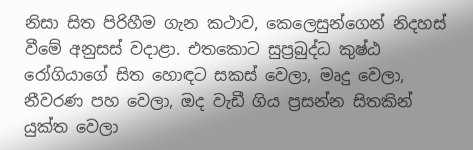නිසා සිත පිරිහීම ගැන කථාව, කෙලෙසුන්ගෙන් නිදහස් වීමේ අනුසස් වදාළා. එතකොට සුප්‍රබුද්ධ කුෂ්ඨ රෝගියාගේ සිත හොඳට සකස් වෙලා, මෘදු වෙලා, නීවරණ පහ වෙලා, ඔද වැඩී ගිය ප්‍රසන්න සිතකින් යුක්ත වෙලා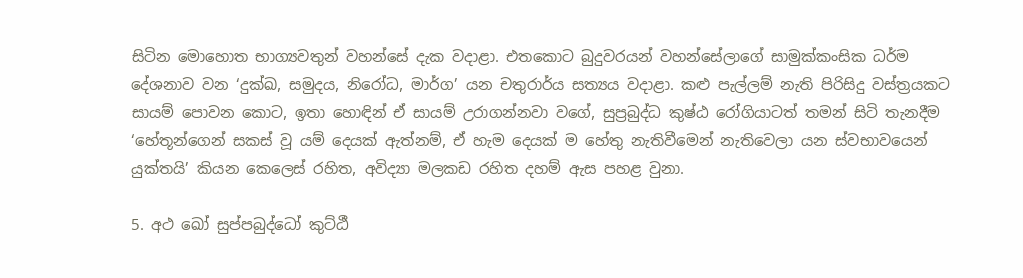සිටින මොහොත භාග්‍යවතුන් වහන්සේ දැක වදාළා. එතකොට බුදුවරයන් වහන්සේලාගේ සාමුක්කංසික ධර්ම දේශනාව වන ‘දුක්ඛ, සමුදය, නිරෝධ, මාර්ග’ යන චතුරාර්ය සත්‍යය වදාළා. කළු පැල්ලම් නැති පිරිසිදු වස්ත්‍රයකට සායම් පොවන කොට, ඉතා හොඳින් ඒ සායම් උරාගන්නවා වගේ, සුප්‍රබුද්ධ කුෂ්ඨ රෝගියාටත් තමන් සිටි තැනදීම ‘හේතූන්ගෙන් සකස් වූ යම් දෙයක් ඇත්නම්, ඒ හැම දෙයක් ම හේතු නැතිවීමෙන් නැතිවෙලා යන ස්වභාවයෙන් යුක්තයි’ කියන කෙලෙස් රහිත, අවිද්‍යා මලකඩ රහිත දහම් ඇස පහළ වුනා.

5. අථ ඛෝ සුප්පබුද්ධෝ කුට්ඨී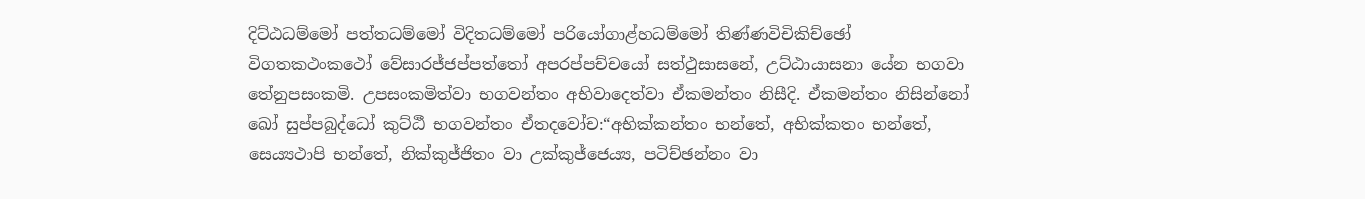දිට්ඨධම්මෝ පත්තධම්මෝ විදිතධම්මෝ පරියෝගාළ්හධම්මෝ තිණ්ණවිචිකිච්ඡෝ විගතකථංකථෝ වේසාරජ්ජප්පත්තෝ අපරප්පච්චයෝ සත්ථුසාසනේ, උට්ඨායාසනා යේන භගවා තේනුපසංකමි. උපසංකමිත්වා භගවන්තං අභිවාදෙත්වා ඒකමන්තං නිසීදි. ඒකමන්තං නිසින්නෝ ඛෝ සුප්පබුද්ධෝ කුට්ඨී භගවන්තං ඒතදවෝච:“අභික්කන්තං භන්තේ, අභික්කතං භන්තේ, සෙය්‍යථාපි භන්තේ, නික්කුජ්ජිතං වා උක්කුජ්ජෙය්‍ය, පටිච්ඡන්නං වා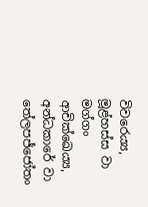විවරෙය්‍ය, මූළ්හස්ස වා මග්ගං ආචික්ඛෙය්‍ය, අන්ධකාරේ වා තේලපජ්ජෝතං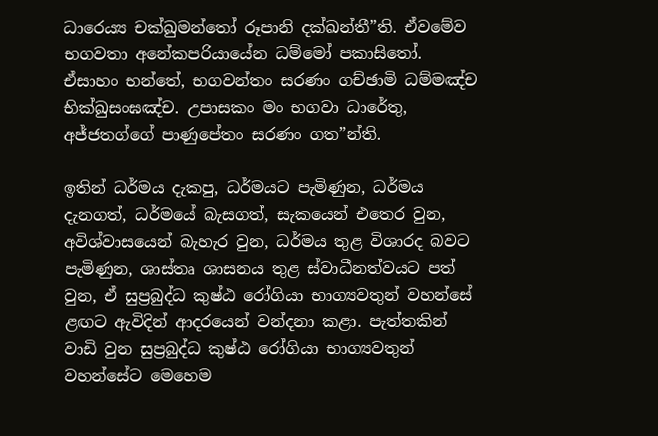ධාරෙය්‍ය චක්ඛුමන්තෝ රූපානි දක්ඛන්තී”ති. ඒවමේව භගවතා අනේකපරියායේන ධම්මෝ පකාසිතෝ. ඒසාහං භන්තේ, භගවන්තං සරණං ගච්ඡාමි ධම්මඤ්ච භික්ඛුසංඝඤ්ච. උපාසකං මං භගවා ධාරේතු, අජ්ජතග්ගේ පාණුපේතං සරණං ගත”න්ති.

ඉතින් ධර්මය දැකපු, ධර්මයට පැමිණුන, ධර්මය දැනගත්, ධර්මයේ බැසගත්, සැකයෙන් එතෙර වුන, අවිශ්වාසයෙන් බැහැර වුන, ධර්මය තුළ විශාරද බවට පැමිණුන, ශාස්තෘ ශාසනය තුළ ස්වාධීනත්වයට පත් වුන, ඒ සුප්‍රබුද්ධ කුෂ්ඨ රෝගියා භාග්‍යවතුන් වහන්සේ ළඟට ඇවිදින් ආදරයෙන් වන්දනා කළා. පැත්තකින් වාඩි වුන සුප්‍රබුද්ධ කුෂ්ඨ රෝගියා භාග්‍යවතුන් වහන්සේට මෙහෙම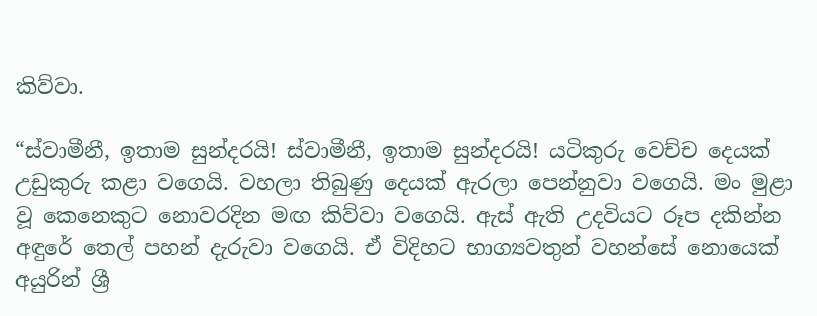කිව්වා.

“ස්වාමීනී, ඉතාම සුන්දරයි! ස්වාමීනී, ඉතාම සුන්දරයි! යටිකුරු වෙච්ච දෙයක් උඩුකුරු කළා වගෙයි. වහලා තිබුණු දෙයක් ඇරලා පෙන්නුවා වගෙයි. මං මුළා වූ කෙනෙකුට නොවරදින මඟ කිව්වා වගෙයි. ඇස් ඇති උදවියට රූප දකින්න අඳුරේ තෙල් පහන් දැරුවා වගෙයි. ඒ විදිහට භාග්‍යවතුන් වහන්සේ නොයෙක් අයුරින් ශ්‍රී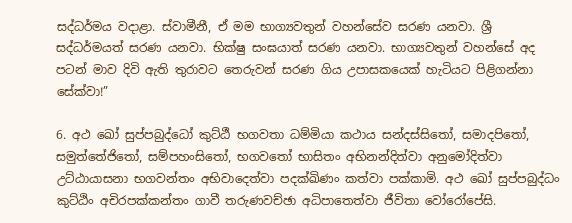සද්ධර්මය වදාළා. ස්වාමීනී, ඒ මම භාග්‍යවතුන් වහන්සේව සරණ යනවා. ශ්‍රී සද්ධර්මයත් සරණ යනවා. භික්ෂු සංඝයාත් සරණ යනවා. භාග්‍යවතුන් වහන්සේ අද පටන් මාව දිවි ඇති තුරාවට තෙරුවන් සරණ ගිය උපාසකයෙක් හැටියට පිළිගන්නා සේක්වා!”

6. අථ ඛෝ සුප්පබුද්ධෝ කුට්ඨී භගවතා ධම්මියා කථාය සන්දස්සිතෝ, සමාදපිතෝ, සමුත්තේජිතෝ, සම්පහංසිතෝ, භගවතෝ භාසිතං අභිනන්දිත්වා අනුමෝදිත්වා උට්ඨායාසනා භගවන්තං අභිවාදෙත්වා පදක්ඛිණං කත්වා පක්කාමි. අථ ඛෝ සුප්පබුද්ධං කුට්ඨිං අචිරපක්කන්තං ගාවී තරුණවච්ඡා අධිපාතෙත්වා ජීවිතා වෝරෝපේසි.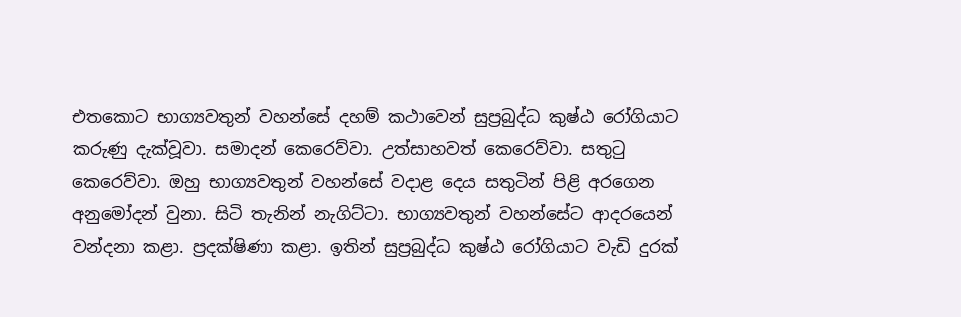එතකොට භාග්‍යවතුන් වහන්සේ දහම් කථාවෙන් සුප්‍රබුද්ධ කුෂ්ඨ රෝගියාට කරුණු දැක්වූවා. සමාදන් කෙරෙව්වා. උත්සාහවත් කෙරෙව්වා. සතුටු කෙරෙව්වා. ඔහු භාග්‍යවතුන් වහන්සේ වදාළ දෙය සතුටින් පිළි අරගෙන අනුමෝදන් වුනා. සිටි තැනින් නැගිට්ටා. භාග්‍යවතුන් වහන්සේට ආදරයෙන් වන්දනා කළා. ප්‍රදක්ෂිණා කළා. ඉතින් සුප්‍රබුද්ධ කුෂ්ඨ රෝගියාට වැඩි දුරක්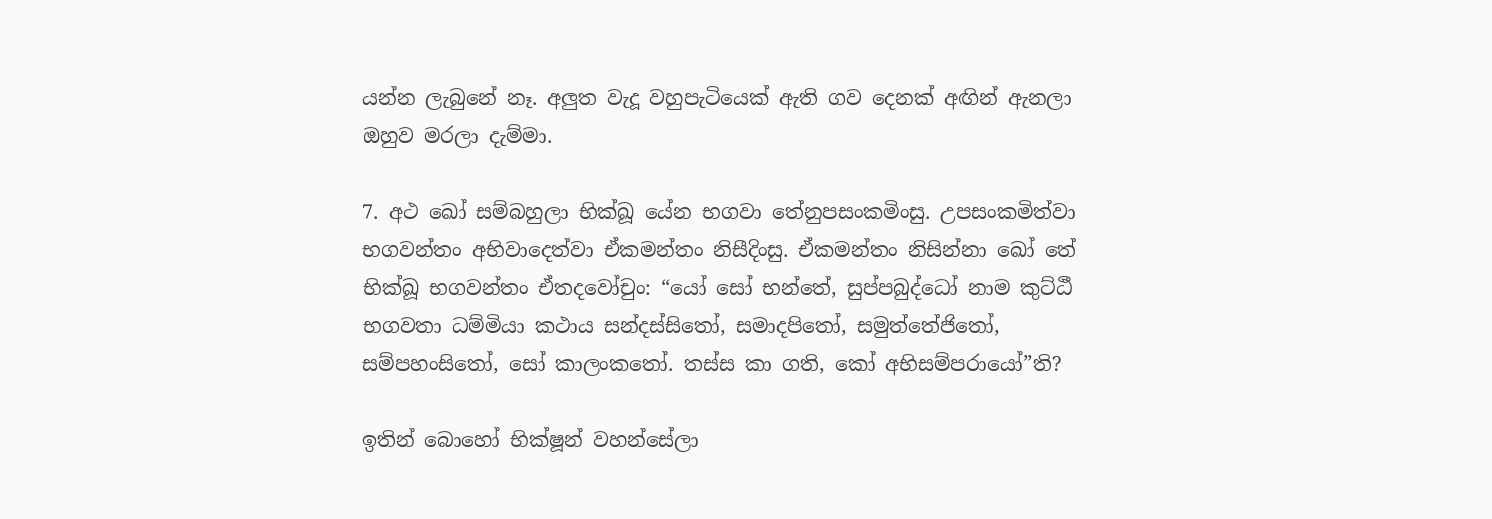යන්න ලැබුනේ නෑ. අලුත වැදූ වහුපැටියෙක් ඇති ගව දෙනක් අඟින් ඇනලා ඔහුව මරලා දැම්මා.

7. අථ ඛෝ සම්බහුලා භික්ඛූ යේන භගවා තේනුපසංකමිංසු. උපසංකමිත්වා භගවන්තං අභිවාදෙත්වා ඒකමන්තං නිසීදිංසු. ඒකමන්තං නිසින්නා ඛෝ තේ භික්ඛූ භගවන්තං ඒතදවෝචුං: “යෝ සෝ භන්තේ, සුප්පබුද්ධෝ නාම කුට්ඨී භගවතා ධම්මියා කථාය සන්දස්සිතෝ, සමාදපිතෝ, සමුත්තේජිතෝ, සම්පහංසිතෝ, සෝ කාලංකතෝ. තස්ස කා ගති, කෝ අභිසම්පරායෝ”ති?

ඉතින් බොහෝ භික්ෂූන් වහන්සේලා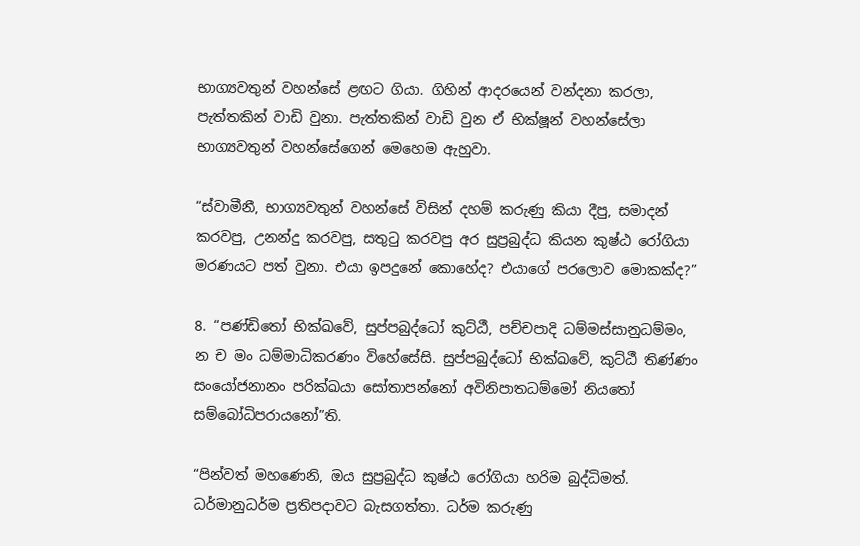භාග්‍යවතුන් වහන්සේ ළඟට ගියා. ගිහින් ආදරයෙන් වන්දනා කරලා, පැත්තකින් වාඩි වුනා. පැත්තකින් වාඩි වුන ඒ භික්ෂූන් වහන්සේලා භාග්‍යවතුන් වහන්සේගෙන් මෙහෙම ඇහුවා.

“ස්වාමීනී, භාග්‍යවතුන් වහන්සේ විසින් දහම් කරුණු කියා දීපු, සමාදන් කරවපු, උනන්දු කරවපු, සතුටු කරවපු අර සුප්‍රබුද්ධ කියන කුෂ්ඨ රෝගියා මරණයට පත් වුනා. එයා ඉපදුනේ කොහේද? එයාගේ පරලොව මොකක්ද?”

8. “පණ්ඩිතෝ භික්ඛවේ, සුප්පබුද්ධෝ කුට්ඨී, පච්චපාදි ධම්මස්සානුධම්මං, න ච මං ධම්මාධිකරණං විහේසේසි. සුප්පබුද්ධෝ භික්ඛවේ, කුට්ඨී තිණ්ණං සංයෝජනානං පරික්ඛයා සෝතාපන්නෝ අවිනිපාතධම්මෝ නියතෝ සම්බෝධිපරායනෝ”ති.

“පින්වත් මහණෙනි, ඔය සුප්‍රබුද්ධ කුෂ්ඨ රෝගියා හරිම බුද්ධිමත්. ධර්මානුධර්ම ප්‍රතිපදාවට බැසගත්තා. ධර්ම කරුණු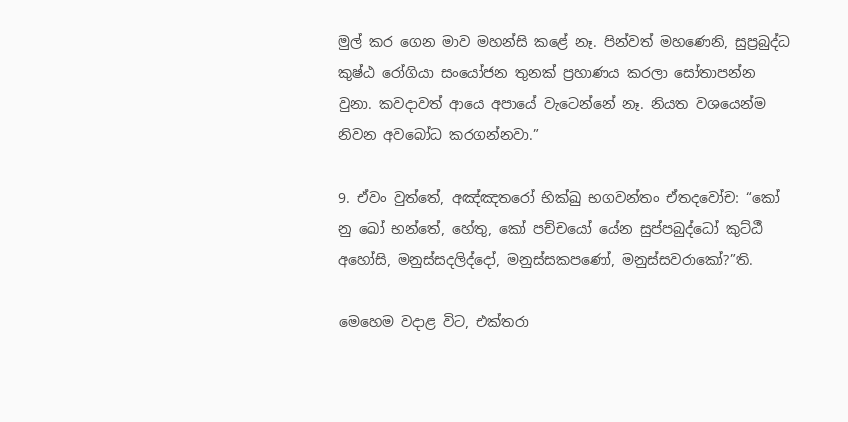මුල් කර ගෙන මාව මහන්සි කළේ නෑ. පින්වත් මහණෙනි, සුප්‍රබුද්ධ කුෂ්ඨ රෝගියා සංයෝජන තුනක් ප්‍රහාණය කරලා සෝතාපන්න වුනා. කවදාවත් ආයෙ අපායේ වැටෙන්නේ නෑ. නියත වශයෙන්ම නිවන අවබෝධ කරගන්නවා.”

9. ඒවං වුත්තේ, අඤ්ඤතරෝ භික්ඛු භගවන්තං ඒතදවෝච: “කෝ නු ඛෝ භන්තේ, හේතු, කෝ පච්චයෝ යේන සුප්පබුද්ධෝ කුට්ඨී අහෝසි, මනුස්සදලිද්දෝ, මනුස්සකපණෝ, මනුස්සවරාකෝ?”ති.

මෙහෙම වදාළ විට, එක්තරා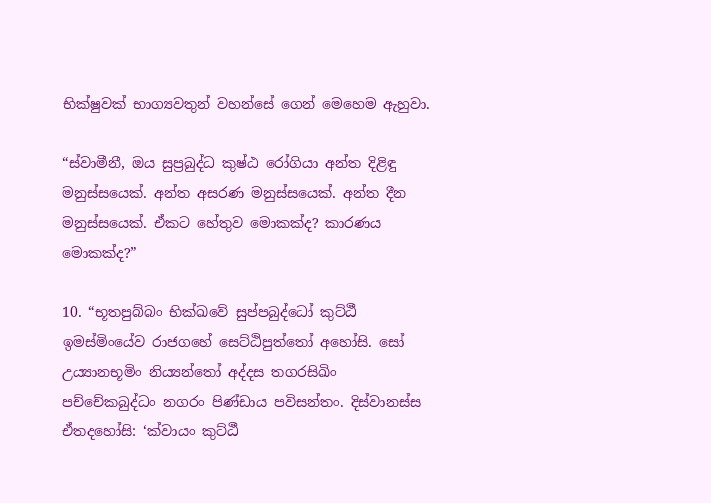භික්ෂුවක් භාග්‍යවතුන් වහන්සේ ගෙන් මෙහෙම ඇහුවා.

“ස්වාමීනී, ඔය සුප්‍රබුද්ධ කුෂ්ඨ රෝගියා අන්ත දිළිඳු මනුස්සයෙක්. අන්ත අසරණ මනුස්සයෙක්. අන්ත දීන මනුස්සයෙක්. ඒකට හේතුව මොකක්ද? කාරණය මොකක්ද?”

10. “භූතපුබ්බං භික්ඛවේ සුප්පබුද්ධෝ කුට්ඨී ඉමස්මිංයේව රාජගහේ සෙට්ඨිපුත්තෝ අහෝසි. සෝ උය්‍යානභූමිං නිය්‍යන්තෝ අද්දස තගරසිඛිං පච්චේකබුද්ධං නගරං පිණ්ඩාය පවිසන්තං. දිස්වානස්ස ඒතදහෝසි: ‘ක්වායං කුට්ඨී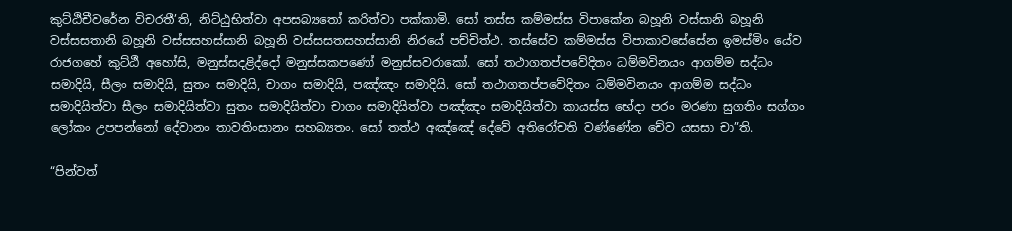කුට්ඨිචීවරේන විචරතී’ති, නිට්ඨුභිත්වා අපසබ්‍යතෝ කරිත්වා පක්කාමි. සෝ තස්ස කම්මස්ස විපාකේන බහූනි වස්සානි බහූනි වස්සසතානි බහූනි වස්සසහස්සානි බහූනි වස්සසතසහස්සානි නිරයේ පච්චිත්ථ. තස්සේව කම්මස්ස විපාකාවසේසේන ඉමස්මිං යේව රාජගහේ කුට්ඨී අහෝසි, මනුස්සදළිද්දෝ මනුස්සකපණෝ මනුස්සවරාකෝ. සෝ තථාගතප්පවේදිතං ධම්මවිනයං ආගම්ම සද්ධං සමාදියි, සීලං සමාදියි, සුතං සමාදියි, චාගං සමාදියි, පඤ්ඤං සමාදියි. සෝ තථාගතප්පවේදිතං ධම්මවිනයං ආගම්ම සද්ධං සමාදියිත්වා සීලං සමාදියිත්වා සුතං සමාදියිත්වා චාගං සමාදියිත්වා පඤ්ඤං සමාදියිත්වා කායස්ස භේදා පරං මරණා සුගතිං සග්ගං ලෝකං උපපන්නෝ දේවානං තාවතිංසානං සහබ්‍යතං. සෝ තත්ථ අඤ්ඤේ දේවේ අතිරෝචති වණ්ණේන චේව යසසා චා”ති.

“පින්වත්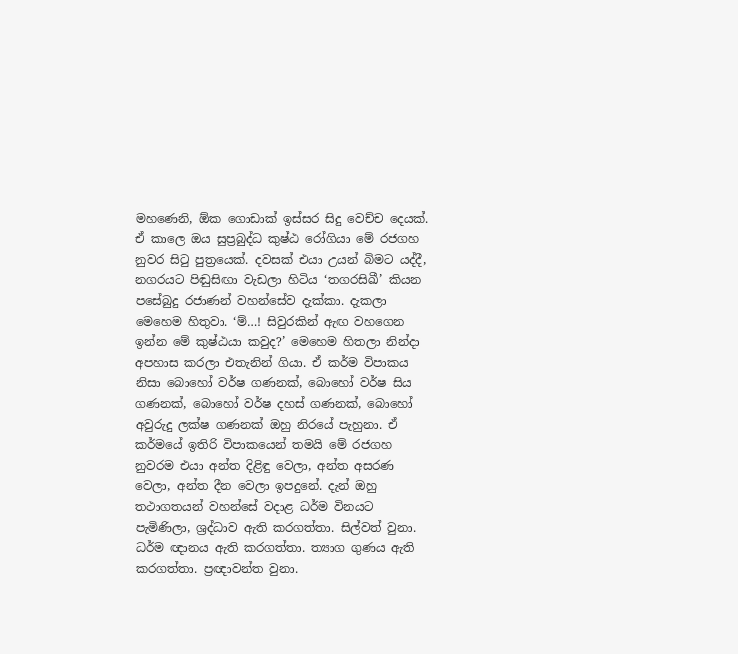මහණෙනි, ඕක ගොඩාක් ඉස්සර සිදු වෙච්ච දෙයක්. ඒ කාලෙ ඔය සුප්‍රබුද්ධ කුෂ්ඨ රෝගියා මේ රජගහ නුවර සිටු පුත්‍රයෙක්. දවසක් එයා උයන් බිමට යද්දී, නගරයට පිඬුසිඟා වැඩලා හිටිය ‘තගරසිඛී’ කියන පසේබුදු රජාණන් වහන්සේව දැක්කා. දැකලා මෙහෙම හිතුවා. ‘ම්…! සිවුරකින් ඇඟ වහගෙන ඉන්න මේ කුෂ්ඨයා කවුද?’ මෙහෙම හිතලා නින්දා අපහාස කරලා එතැනින් ගියා. ඒ කර්ම විපාකය නිසා බොහෝ වර්ෂ ගණනක්, බොහෝ වර්ෂ සිය ගණනක්, බොහෝ වර්ෂ දහස් ගණනක්, බොහෝ අවුරුදු ලක්ෂ ගණනක් ඔහු නිරයේ පැහුනා. ඒ කර්මයේ ඉතිරි විපාකයෙන් තමයි මේ රජගහ නුවරම එයා අන්ත දිළිඳු වෙලා, අන්ත අසරණ වෙලා, අන්ත දීන වෙලා ඉපදුනේ. දැන් ඔහු තථාගතයන් වහන්සේ වදාළ ධර්ම විනයට පැමිණිලා, ශ්‍රද්ධාව ඇති කරගත්තා. සිල්වත් වුනා. ධර්ම ඥානය ඇති කරගත්තා. ත්‍යාග ගුණය ඇති කරගත්තා. ප්‍රඥාවන්ත වුනා.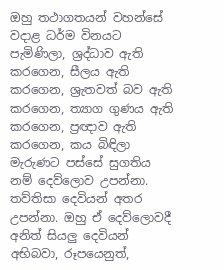ඔහු තථාගතයන් වහන්සේ වදාළ ධර්ම විනයට පැමිණිලා, ශ්‍රද්ධාව ඇති කරගෙන, සීලය ඇති කරගෙන, ශ්‍රැතවත් බව ඇති කරගෙන, ත්‍යාග ගුණය ඇති කරගෙන, ප්‍රඥාව ඇති කරගෙන, කය බිඳිලා මැරුණට පස්සේ සුගතිය නම් දෙව්ලොව උපන්නා. තව්තිසා දෙවියන් අතර උපන්නා. ඔහු ඒ දෙව්ලොවදී අනිත් සියලු දෙවියන් අභිබවා, රූපයෙනුත්,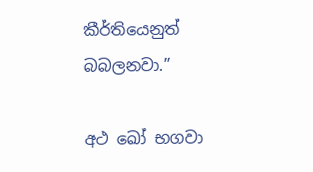කීර්තියෙනුත් බබලනවා.”

අථ ඛෝ භගවා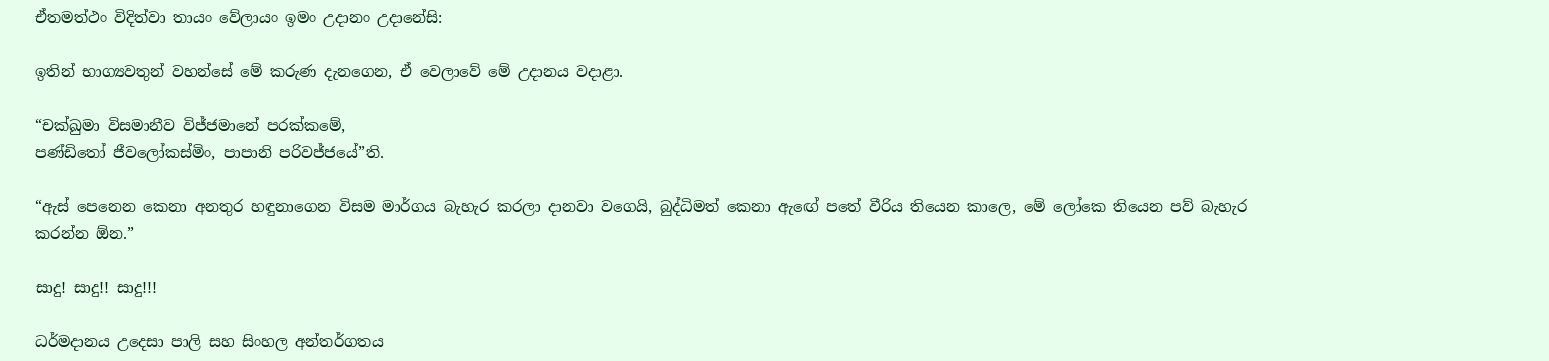ඒතමත්ථං විදිත්වා තායං වේලායං ඉමං උදානං උදානේසි:

ඉතින් භාග්‍යවතුන් වහන්සේ මේ කරුණ දැනගෙන, ඒ වෙලාවේ මේ උදානය වදාළා.

“චක්ඛුමා විසමානීව විජ්ජමානේ පරක්කමේ,
පණ්ඩිතෝ ජීවලෝකස්මිං, පාපානි පරිවජ්ජයේ”ති.

“ඇස් පෙනෙන කෙනා අනතුර හඳුනාගෙන විසම මාර්ගය බැහැර කරලා දානවා වගෙයි, බුද්ධිමත් කෙනා ඇඟේ පතේ වීරිය තියෙන කාලෙ, මේ ලෝකෙ තියෙන පව් බැහැර කරන්න ඕන.”

සාදු! සාදු!! සාදු!!!

ධර්මදානය උදෙසා පාලි සහ සිංහල අන්තර්ගතය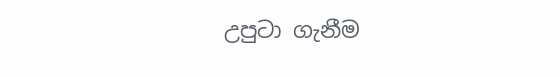උපුටා ගැනීම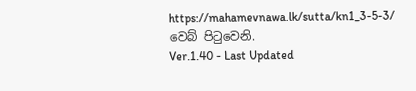https://mahamevnawa.lk/sutta/kn1_3-5-3/ වෙබ් පිටුවෙනි.
Ver.1.40 - Last Updated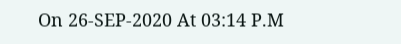On 26-SEP-2020 At 03:14 P.M